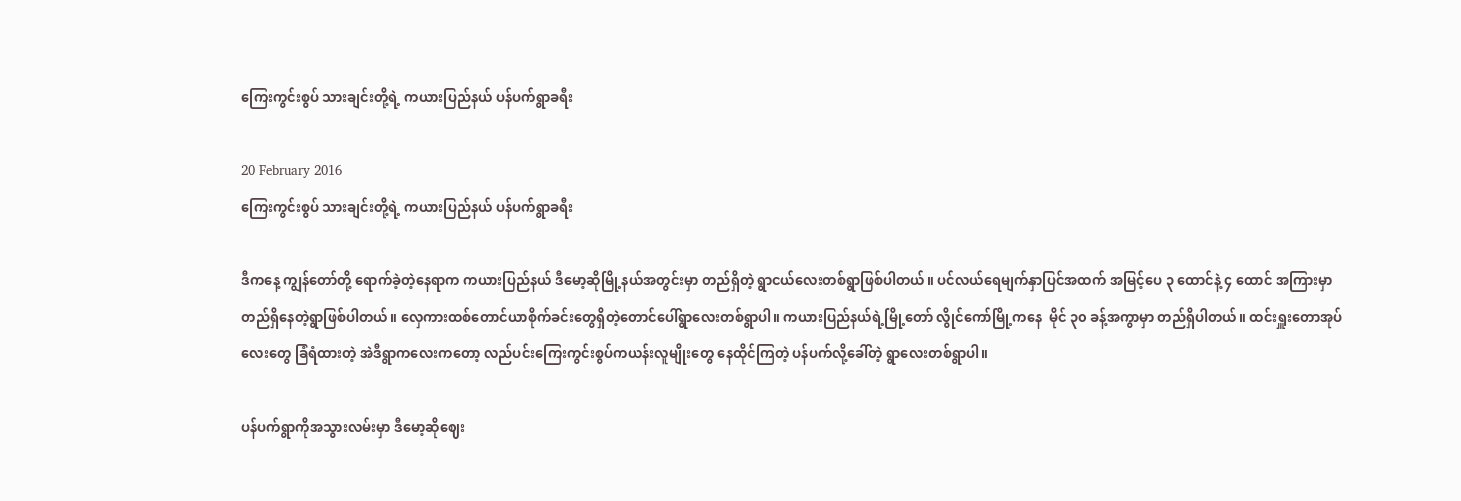ကြေးကွင်းစွပ် သားချင်းတို့ရဲ့ ကယားပြည်နယ် ပန်ပက်ရွာခရီး

20 February 2016
ကြေးကွင်းစွပ် သားချင်းတို့ရဲ့ ကယားပြည်နယ် ပန်ပက်ရွာခရီး

ဒီကနေ့ ကျွန်တော်တို့ ရောက်ခဲ့တဲ့နေရာက ကယားပြည်နယ် ဒီမော့ဆိုမြို့နယ်အတွင်းမှာ တည်ရှိတဲ့ ရွာငယ်လေးတစ်ရွာဖြစ်ပါတယ်။ ပင်လယ်ရေမျက်နှာပြင်အထက် အမြင့်ပေ ၃ ထောင်နဲ့ ၄ ထောင် အကြားမှာတည်ရှိနေတဲ့ရွာဖြစ်ပါတယ်။ လှေကားထစ်တောင်ယာစိုက်ခင်းတွေရှိတဲ့တောင်ပေါ်ရွာလေးတစ်ရွာပါ။ ကယားပြည်နယ်ရဲ့မြို့တော် လွိုင်ကော်မြို့ကနေ  မိုင် ၃၀ ခန့်အကွာမှာ တည်ရှိပါတယ်။ ထင်းရှူးတောအုပ်လေးတွေ ခြံရံထားတဲ့ အဲဒီရွာကလေးကတော့ လည်ပင်းကြေးကွင်းစွပ်ကယန်းလူမျိုးတွေ နေထိုင်ကြတဲ့ ပန်ပက်လို့ခေါ်တဲ့ ရွာလေးတစ်ရွာပါ။

ပန်ပက်ရွာကိုအသွားလမ်းမှာ ဒီမော့ဆိုဈေး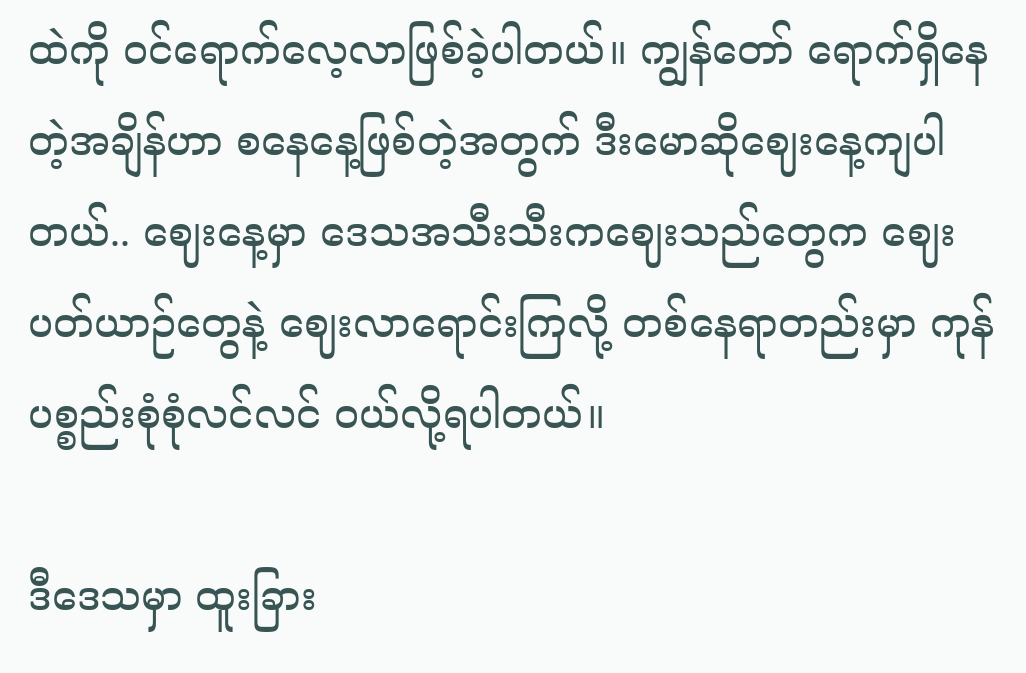ထဲကို ဝင်ရောက်လေ့လာဖြစ်ခဲ့ပါတယ်။ ကျွန်တော် ရောက်ရှိနေတဲ့အချိန်ဟာ စနေနေ့ဖြစ်တဲ့အတွက် ဒီးမောဆိုဈေးနေ့ကျပါတယ်.. ဈေးနေ့မှာ ဒေသအသီးသီးကဈေးသည်တွေက ဈေးပတ်ယာဉ်တွေနဲ့ ဈေးလာရောင်းကြလို့ တစ်နေရာတည်းမှာ ကုန်ပစ္စည်းစုံစုံလင်လင် ဝယ်လို့ရပါတယ်။

ဒီဒေသမှာ ထူးခြား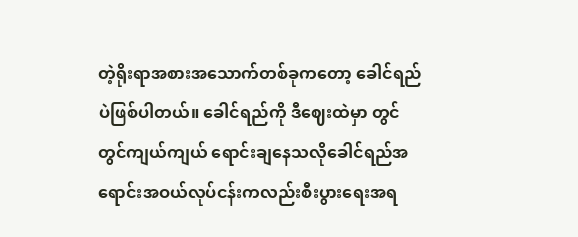တဲ့ရိုးရာအစားအသောက်တစ်ခုကတော့ ခေါင်ရည်ပဲဖြစ်ပါတယ်။ ခေါင်ရည်ကို ဒီဈေးထဲမှာ တွင်တွင်ကျယ်ကျယ် ရောင်းချနေသလိုခေါင်ရည်အရောင်းအဝယ်လုပ်ငန်းကလည်းစီးပွားရေးအရ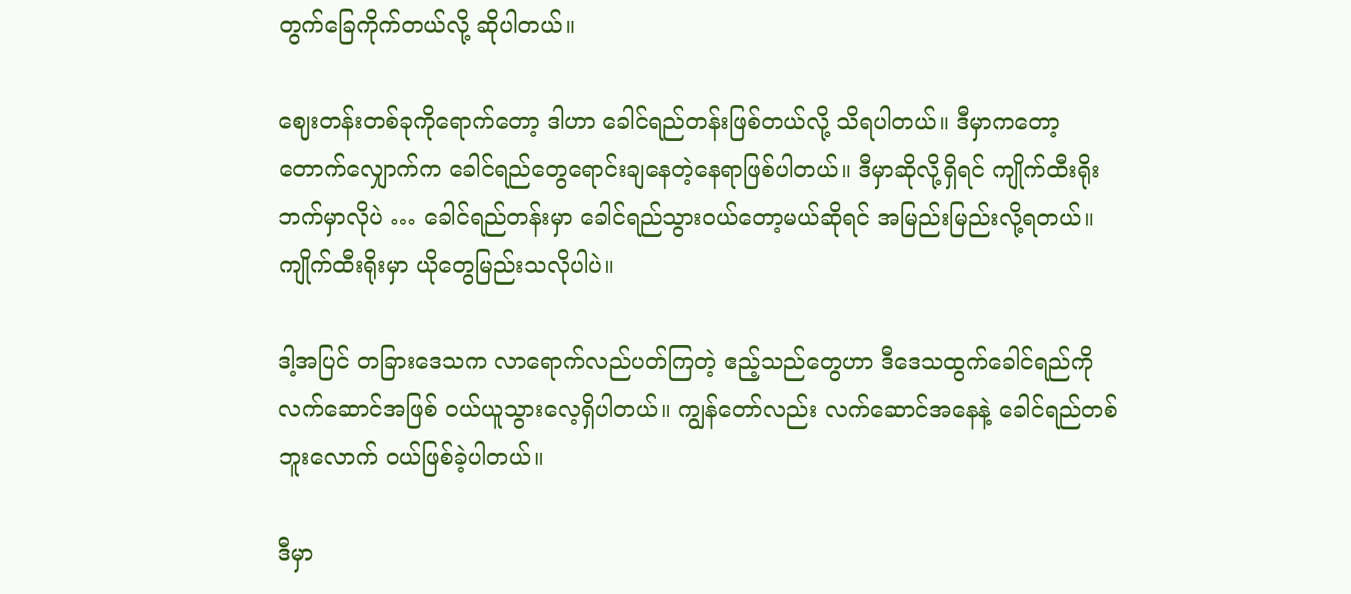တွက်ခြေကိုက်တယ်လို့ ဆိုပါတယ်။

ဈေးတန်းတစ်ခုကိုရောက်တော့ ဒါဟာ ခေါင်ရည်တန်းဖြစ်တယ်လို့ သိရပါတယ်။ ဒီမှာကတော့ တောက်လျှောက်က ခေါင်ရည်တွေရောင်းချနေတဲ့နေရာဖြစ်ပါတယ်။ ဒီမှာဆိုလို့ရှိရင် ကျိုက်ထီးရိုးဘက်မှာလိုပဲ … ခေါင်ရည်တန်းမှာ ခေါင်ရည်သွားဝယ်တော့မယ်ဆိုရင် အမြည်းမြည်းလို့ရတယ်။ ကျိုက်ထီးရိုးမှာ ယိုတွေမြည်းသလိုပါပဲ။

ဒါ့အပြင် တခြားဒေသက လာရောက်လည်ပတ်ကြတဲ့ ဧည့်သည်တွေဟာ ဒီဒေသထွက်ခေါင်ရည်ကို လက်ဆောင်အဖြစ် ဝယ်ယူသွားလေ့ရှိပါတယ်။ ကျွန်တော်လည်း လက်ဆောင်အနေနဲ့ ခေါင်ရည်တစ်ဘူးလောက် ဝယ်ဖြစ်ခဲ့ပါတယ်။

ဒီမှာ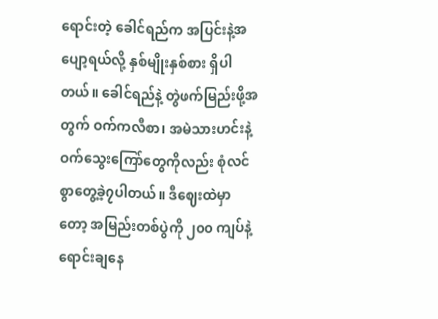ရောင်းတဲ့ ခေါင်ရည်က အပြင်းနဲ့အပျော့ရယ်လို့ နှစ်မျိုးနှစ်စား ရှိပါတယ်။ ခေါင်ရည်နဲ့ တွဲဖက်မြည်းဖို့အတွက် ဝက်ကလီစာ၊ အမဲသားဟင်းနဲ့ ဝက်သွေးကြော်တွေကိုလည်း စုံလင်စွာတွေ့ခဲ့၇ပါတယ်။ ဒီဈေးထဲမှာတော့ အမြည်းတစ်ပွဲကို ၂၀၀ ကျပ်နဲ့ ရောင်းချနေ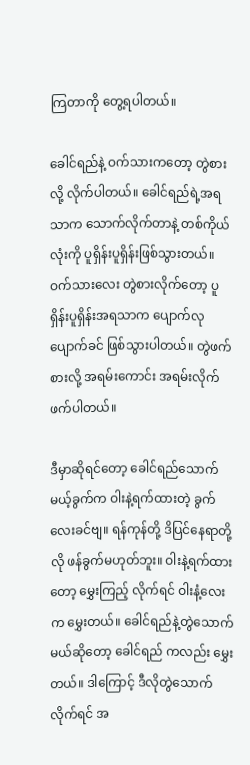ကြတာကို တွေ့ရပါတယ်။

ခေါင်ရည်နဲ့ ဝက်သားကတော့ တွဲစားလို့ လိုက်ပါတယ်။ ခေါင်ရည်ရဲ့အရသာက သောက်လိုက်တာနဲ့ တစ်ကိုယ်လုံးကို ပူရှိန်းပူရှိန်းဖြစ်သွားတယ်။ ဝက်သားလေး တွဲစားလိုက်တော့ ပူရှိန်းပူရှိန်းအရသာက ပျောက်လုပျောက်ခင် ဖြစ်သွားပါတယ်။ တွဲဖက်စားလို့ အရမ်းကောင်း အရမ်းလိုက်ဖက်ပါတယ်။

ဒီမှာဆိုရင်တော့ ခေါင်ရည်သောက်မယ့်ခွက်က ဝါးနဲ့ရက်ထားတဲ့ ခွက်လေးခင်ဗျ။ ရန်ကုန်တို့ ဒိပြင်နေရာတို့လို ဖန်ခွက်မဟုတ်ဘူး။ ဝါးနဲ့ရက်ထားတော့ မွှေးကြည့် လိုက်ရင် ဝါးနံ့လေးက မွှေးတယ်။ ခေါင်ရည်နဲ့တွဲသောက်မယ်ဆိုတော့ ခေါင်ရည် ကလည်း မွှေးတယ်။ ဒါကြောင့် ဒီလိုတွဲသောက်လိုက်ရင် အ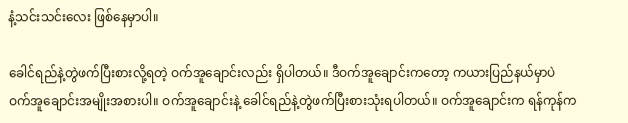နံ့သင်းသင်းလေး ဖြစ်နေမှာပါ။

ခေါင်ရည်နဲ့တွဲဖက်ပြီးစားလို့ရတဲ့ ဝက်အူချောင်းလည်း ရှိပါတယ်။ ဒီဝက်အူချောင်းကတော့ ကယားပြည်နယ်မှာပဲ ဝက်အူချောင်းအမျိုးအစားပါ။ ဝက်အူချောင်းနဲ့ ခေါင်ရည်နဲ့တွဲဖက်ပြီးစားသုံးရပါတယ်။ ဝက်အူချောင်းက ရန်ကုန်က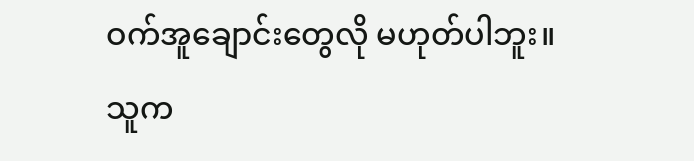ဝက်အူချောင်းတွေလို မဟုတ်ပါဘူး။ သူက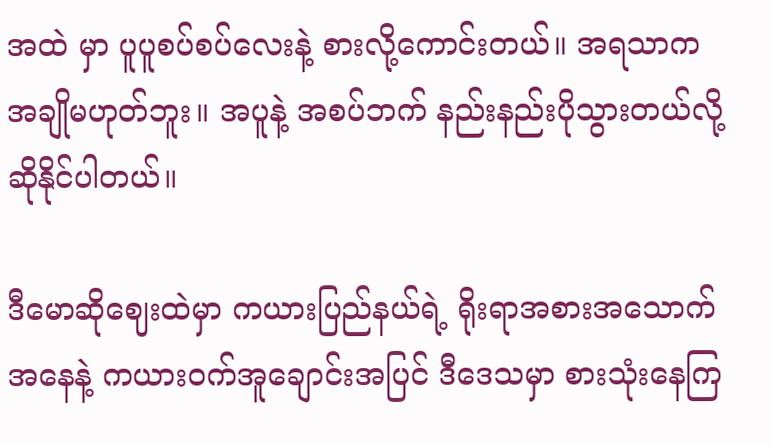အထဲ မှာ ပူပူစပ်စပ်လေးနဲ့ စားလို့ကောင်းတယ်။ အရသာက အချိုမဟုတ်ဘူး။ အပူနဲ့ အစပ်ဘက် နည်းနည်းပိုသွားတယ်လို့ ဆိုနိုင်ပါတယ်။

ဒီမောဆိုဈေးထဲမှာ ကယားပြည်နယ်ရဲ့ ရိုးရာအစားအသောက်အနေနဲ့ ကယားဝက်အူချောင်းအပြင် ဒီဒေသမှာ စားသုံးနေကြ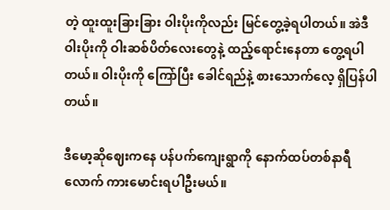တဲ့ ထူးထူးခြားခြား ဝါးပိုးကိုလည်း မြင်တွေ့ခဲ့ရပါတယ်။ အဲဒီ ဝါးပိုးကို ဝါးဆစ်ပိတ်လေးတွေနဲ့ ထည့်ရောင်းနေတာ တွေ့ရပါတယ်။ ဝါးပိုးကို ကြော်ပြီး ခေါင်ရည်နဲ့ စားသောက်လေ့ ရှိပြန်ပါတယ်။

ဒီမော့ဆိုဈေးကနေ ပန်ပက်ကျေးရွာကို နောက်ထပ်တစ်နာရီလောက် ကားမောင်းရပါဦးမယ်။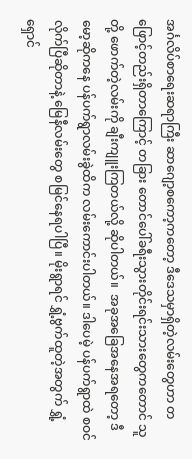အင်္ဂလိပ်စာရေးဆရာကြီး ဆာဂျော့စကော့ကတော့ ဒီဒေသမှာရှိတဲ့လမ်းတွေဟာ တဖြောင့်တည်းရှိတာကြောင့် တခြား တောင်ပေါ်ခရီးသွားတိုင်းရင်းသားတွေကတောင် သူတို့ ဖောက်တဲ့လမ်းကို ချီးကျူးကြတယ်လို့ ဆိုပါတယ်။  အခုအခြေအနေအရတော့ ဒီမော့ဆိုကနေ ပန်ပက်ရွာလမ်းခွဲထိက လမ်းကောင်းပါတယ်။ ဒါပေမဲ့ ပန်ပက်ရွာထဲ စဝင်လိုက်ပြီဆိုတာနဲ့ မြေနီလမ်းတွေ စမြင်နေရပါပြီ။ မိုးရွာရင် ရွှံ့ဗွက်ထူတဲ့အတွက် ရွှံ့ရှောင်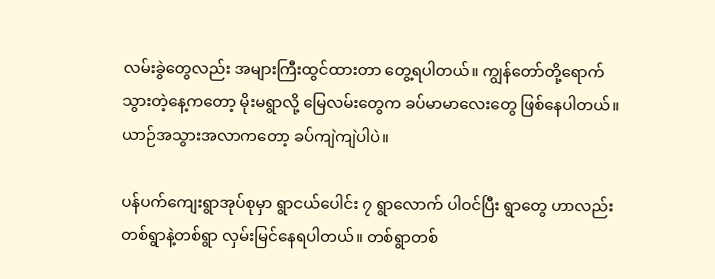လမ်းခွဲတွေလည်း အများကြီးထွင်ထားတာ တွေ့ရပါတယ်။ ကျွန်တော်တို့ရောက်သွားတဲ့နေ့ကတော့ မိုးမရွာလို့ မြေလမ်းတွေက ခပ်မာမာလေးတွေ ဖြစ်နေပါတယ်။ ယာဉ်အသွားအလာကတော့ ခပ်ကျဲကျဲပါပဲ။

ပန်ပက်ကျေးရွာအုပ်စုမှာ ရွာငယ်ပေါင်း ၇ ရွာလောက် ပါဝင်ပြီး ရွာတွေ ဟာလည်း တစ်ရွာနဲ့တစ်ရွာ လှမ်းမြင်နေရပါတယ်။ တစ်ရွာတစ်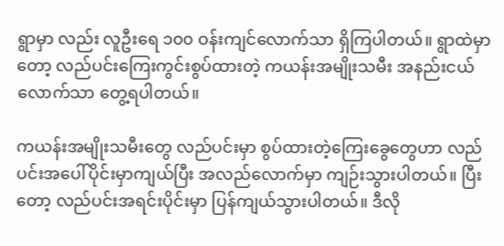ရွာမှာ လည်း လူဦးရေ ၁၀၀ ဝန်းကျင်လောက်သာ ရှိကြပါတယ်။ ရွာထဲမှာတော့ လည်ပင်းကြေးကွင်းစွပ်ထားတဲ့ ကယန်းအမျိုးသမီး အနည်းငယ်လောက်သာ တွေ့ရပါတယ်။

ကယန်းအမျိုးသမီးတွေ လည်ပင်းမှာ စွပ်ထားတဲ့ကြေးခွေတွေဟာ လည်ပင်းအပေါ်ပိုင်းမှာကျယ်ပြီး အလည်လောက်မှာ ကျဉ်းသွားပါတယ်။ ပြီးတော့ လည်ပင်းအရင်းပိုင်းမှာ ပြန်ကျယ်သွားပါတယ်။ ဒီလို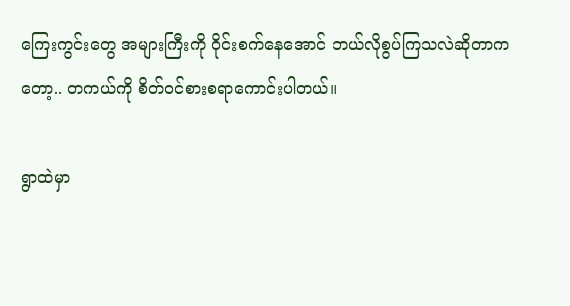ကြေးကွင်းတွေ အများကြီးကို ဝိုင်းစက်နေအောင် ဘယ်လိုစွပ်ကြသလဲဆိုတာကတော့.. တကယ်ကို စိတ်ဝင်စားစရာကောင်းပါတယ်။

ရွာထဲမှာ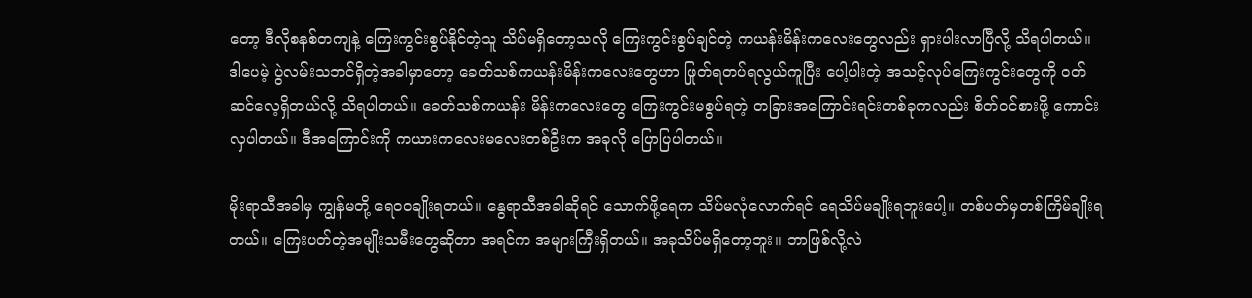တော့ ဒီလိုစနစ်တကျနဲ့ ကြေးကွင်းစွပ်နိုင်တဲ့သူ သိပ်မရှိတော့သလို ကြေးကွင်းစွပ်ချင်တဲ့ ကယန်းမိန်းကလေးတွေလည်း ရှားပါးလာပြီလို့ သိရပါတယ်။ ဒါပေမဲ့ ပွဲလမ်းသဘင်ရှိတဲ့အခါမှာတော့ ခေတ်သစ်ကယန်းမိန်းကလေးတွေဟာ ဖြုတ်ရတပ်ရလွယ်ကူပြီး ပေါ့ပါးတဲ့ အသင့်လုပ်ကြေးကွင်းတွေကို ဝတ်ဆင်လေ့ရှိတယ်လို့ သိရပါတယ်။ ခေတ်သစ်ကယန်း မိန်းကလေးတွေ ကြေးကွင်းမစွပ်ရတဲ့ တခြားအကြောင်းရင်းတစ်ခုကလည်း စိတ်ဝင်စားဖို့ ကောင်းလှပါတယ်။ ဒီအကြောင်းကို ကယားကလေးမလေးတစ်ဦးက အခုလို ပြောပြပါတယ်။

မိုးရာသီအခါမှ ကျွန်မတို့ ရေ၀၀ချိုးရတယ်။ နွေရာသီအခါဆိုရင် သောက်ဖို့ရေက သိပ်မလုံလောက်ရင် ရေသိပ်မချိုးရဘူးပေါ့။ တစ်ပတ်မှတစ်ကြိမ်ချိုးရတယ်။ ကြေးပတ်တဲ့အမျိုးသမီးတွေဆိုတာ အရင်က အများကြီးရှိတယ်။ အခုသိပ်မရှိတော့ဘူး။ ဘာဖြစ်လို့လဲ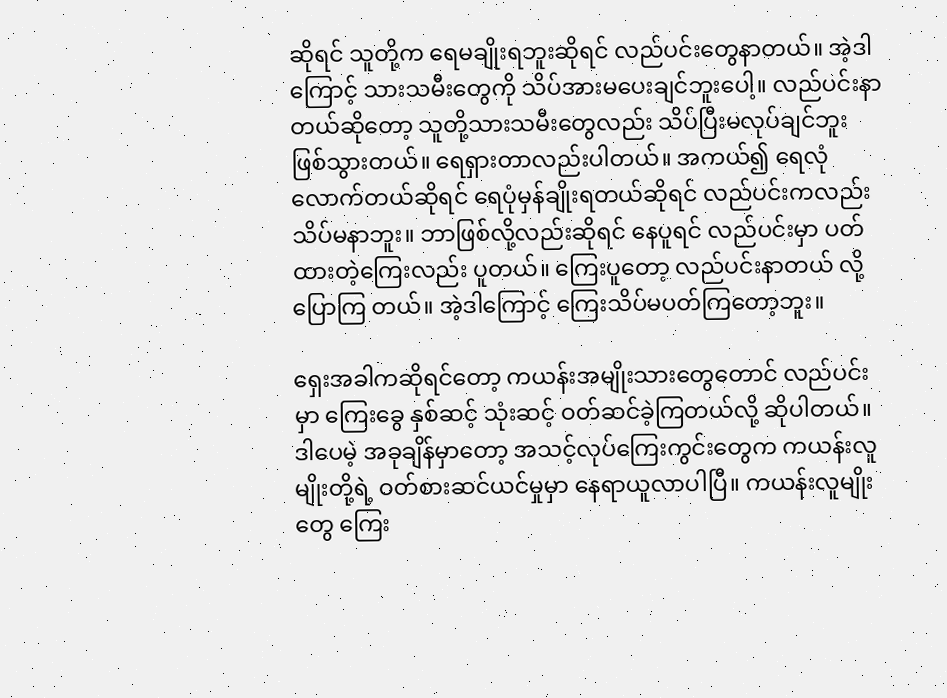ဆိုရင် သူတို့က ရေမချိုးရဘူးဆိုရင် လည်ပင်းတွေနာတယ်။ အဲ့ဒါကြောင့် သားသမီးတွေကို သိပ်အားမပေးချင်ဘူးပေါ့။ လည်ပင်းနာတယ်ဆိုတော့ သူတို့သားသမီးတွေလည်း သိပ်ပြီးမလုပ်ချင်ဘူး ဖြစ်သွားတယ်။ ရေရှားတာလည်းပါတယ်။ အကယ်၍ ရေလုံလောက်တယ်ဆိုရင် ရေပုံမှန်ချိုးရတယ်ဆိုရင် လည်ပင်းကလည်း သိပ်မနာဘူး။ ဘာဖြစ်လို့လည်းဆိုရင် နေပူရင် လည်ပင်းမှာ ပတ်ထားတဲ့ကြေးလည်း ပူတယ်။ ကြေးပူတော့ လည်ပင်းနာတယ် လို့ပြောကြ တယ်။ အဲ့ဒါကြောင့် ကြေးသိပ်မပတ်ကြတော့ဘူး။

ရှေးအခါကဆိုရင်တော့ ကယန်းအမျိုးသားတွေတောင် လည်ပင်းမှာ ကြေးခွေ နှစ်ဆင့် သုံးဆင့် ဝတ်ဆင်ခဲ့ကြတယ်လို့ ဆိုပါတယ်။ ဒါပေမဲ့ အခုချိန်မှာတော့ အသင့်လုပ်ကြေးကွင်းတွေက ကယန်းလူမျိုးတို့ရဲ့ ဝတ်စားဆင်ယင်မှုမှာ နေရာယူလာပါပြီ။ ကယန်းလူမျိုးတွေ ကြေး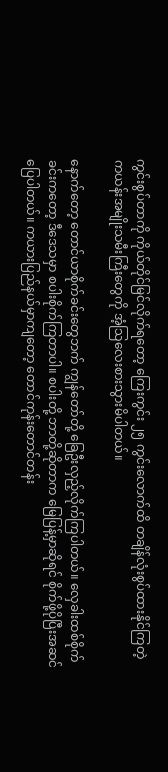ကွင်းစွပ်တာကို ကိုယ်တိုင်မြင်လိုက်ရတော့ ကြေးကွင်း ၂၅ ကွင်းလောက်ထိ တချိန်လုံးစွပ်ထားနိုင်ကြတဲ့ ကယန်းအမျိုးသမီးကြီးတွေကို အံ့သြလေးစားသွားမိပါတယ်။

နောက်တော့ တောင်ယာစိုက်ခင်းတွေဘက် ကျွန်တော်တို့ ခြေဦးလှည့်လိုက်ကြပါတယ်။ လှေခါးထစ်စိုက်ခင်းကတော့ ဒီဒေသမှာ စပါးစိုက်ကြတာပါ။ စပါးတို့ ဘာတို့ဆိုတာက မြေပြန့်မှာဆိုရင် စိုက်ဖို့ပိုပြီးအဆင်ပြေပါတယ်။ ကယားပြည်နယ်မှာကျတော့ တောင်ကုန်းတောင်တန်း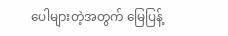ပေါများတဲ့အတွက် မြေပြန့်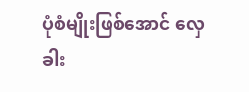ပုံစံမျိုးဖြစ်အောင် လှေခါး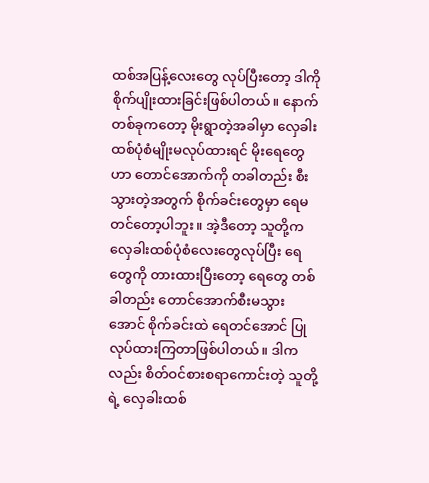ထစ်အပြန့်လေးတွေ လုပ်ပြီးတော့ ဒါကို စိုက်ပျိုးထားခြင်းဖြစ်ပါတယ်။ နောက်တစ်ခုကတော့ မိုးရွာတဲ့အခါမှာ လှေခါးထစ်ပုံစံမျိုးမလုပ်ထားရင် မိုးရေတွေဟာ တောင်အောက်ကို တခါတည်း စီးသွားတဲ့အတွက် စိုက်ခင်းတွေမှာ ရေမတင်တော့ပါဘူး။ အဲ့ဒီတော့ သူတို့က လှေခါးထစ်ပုံစံလေးတွေလုပ်ပြီး ရေတွေကို တားထားပြီးတော့ ရေတွေ တစ်ခါတည်း တောင်အောက်စီးမသွားအောင် စိုက်ခင်းထဲ ရေတင်အောင် ပြုလုပ်ထားကြတာဖြစ်ပါတယ်။ ဒါကလည်း စိတ်ဝင်စားစရာကောင်းတဲ့ သူတို့ရဲ့ လှေခါးထစ်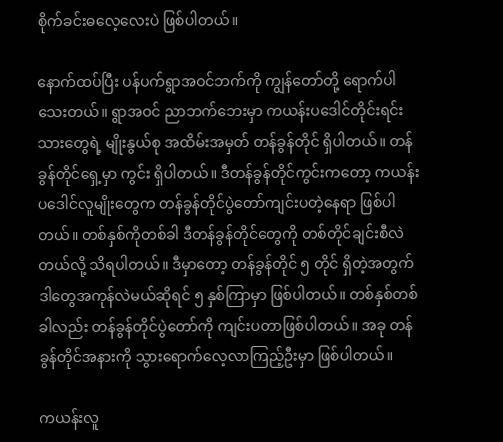စိုက်ခင်းဓလေ့လေးပဲ ဖြစ်ပါတယ်။

နောက်ထပ်ပြီး ပန်ပက်ရွာအဝင်ဘက်ကို ကျွန်တော်တို့ ရောက်ပါသေးတယ်။ ရွာအဝင် ညာဘက်ဘေးမှာ ကယန်းပဒေါင်တိုင်းရင်းသားတွေရဲ့ မျိုးနွယ်စု အထိမ်းအမှတ် တန်ခွန်တိုင် ရှိပါတယ်။ တန်ခွန်တိုင်ရှေ့မှာ ကွင်း ရှိပါတယ်။ ဒီတန်ခွန်တိုင်ကွင်းကတော့ ကယန်းပဒေါင်လူမျိုးတွေက တန်ခွန်တိုင်ပွဲတော်ကျင်းပတဲ့နေရာ ဖြစ်ပါတယ်။ တစ်နှစ်ကိုတစ်ခါ ဒီတန်ခွန်တိုင်တွေကို တစ်တိုင်ချင်းစီလဲတယ်လို့ သိရပါတယ်။ ဒီမှာတော့ တန်ခွန်တိုင် ၅ တိုင် ရှိတဲ့အတွက် ဒါတွေအကုန်လဲမယ်ဆိုရင် ၅ နှစ်ကြာမှာ ဖြစ်ပါတယ်။ တစ်နှစ်တစ်ခါလည်း တန်ခွန်တိုင်ပွဲတော်ကို ကျင်းပတာဖြစ်ပါတယ်။ အခု တန်ခွန်တိုင်အနားကို သွားရောက်လေ့လာကြည့်ဦးမှာ ဖြစ်ပါတယ်။

ကယန်းလူ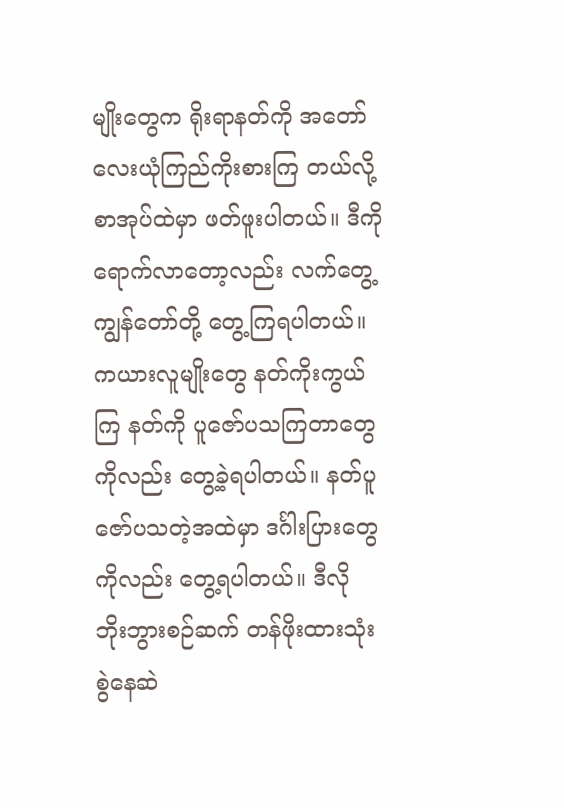မျိုးတွေက ရိုးရာနတ်ကို အတော်လေးယုံကြည်ကိုးစားကြ တယ်လို့ စာအုပ်ထဲမှာ ဖတ်ဖူးပါတယ်။ ဒီကိုရောက်လာတော့လည်း လက်တွေ့ ကျွန်တော်တို့ တွေ့ကြရပါတယ်။ ကယားလူမျိုးတွေ နတ်ကိုးကွယ်ကြ နတ်ကို ပူဇော်ပသကြတာတွေကိုလည်း တွေ့ခဲ့ရပါတယ်။ နတ်ပူဇော်ပသတဲ့အထဲမှာ ဒင်္ဂါးပြားတွေကိုလည်း တွေ့ရပါတယ်။ ဒီလို ဘိုးဘွားစဉ်ဆက် တန်ဖိုးထားသုံးစွဲနေဆဲ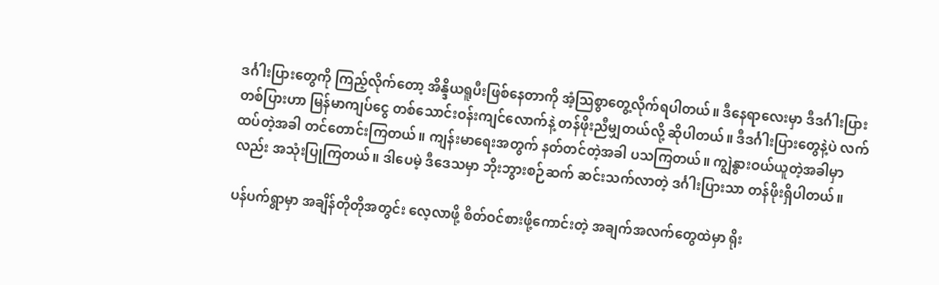ဒင်္ဂါးပြားတွေကို ကြည့်လိုက်တော့ အိန္ဒိယရူပီးဖြစ်နေတာကို အံ့သြစွာတွေ့လိုက်ရပါတယ်။ ဒီနေရာလေးမှာ ဒီဒင်္ဂါးပြားတစ်ပြားဟာ မြန်မာကျပ်ငွေ တစ်သောင်းဝန်းကျင်လောက်နဲ့ တန်ဖိုးညီမျှတယ်လို့ ဆိုပါတယ်။ ဒီဒင်္ဂါးပြားတွေနဲ့ပဲ လက်ထပ်တဲ့အခါ တင်တောင်းကြတယ်။ ကျန်းမာရေးအတွက် နတ်တင်တဲ့အခါ ပသကြတယ်။ ကျွဲနွားဝယ်ယူတဲ့အခါမှာလည်း အသုံးပြုကြတယ်။ ဒါပေမဲ့ ဒီဒေသမှာ ဘိုးဘွားစဉ်ဆက် ဆင်းသက်လာတဲ့ ဒင်္ဂါးပြားသာ တန်ဖိုးရှိပါတယ်။

ပန်ပက်ရွာမှာ အချိန်တိုတိုအတွင်း လေ့လာဖို့ စိတ်ဝင်စားဖို့ကောင်းတဲ့ အချက်အလက်တွေထဲမှာ ရိုး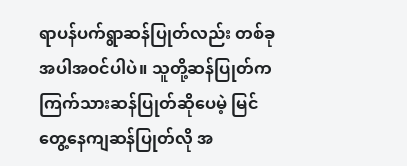ရာပန်ပက်ရွာဆန်ပြုတ်လည်း တစ်ခုအပါအဝင်ပါပဲ။ သူတို့ဆန်ပြုတ်က ကြက်သားဆန်ပြုတ်ဆိုပေမဲ့ မြင်တွေ့နေကျဆန်ပြုတ်လို အ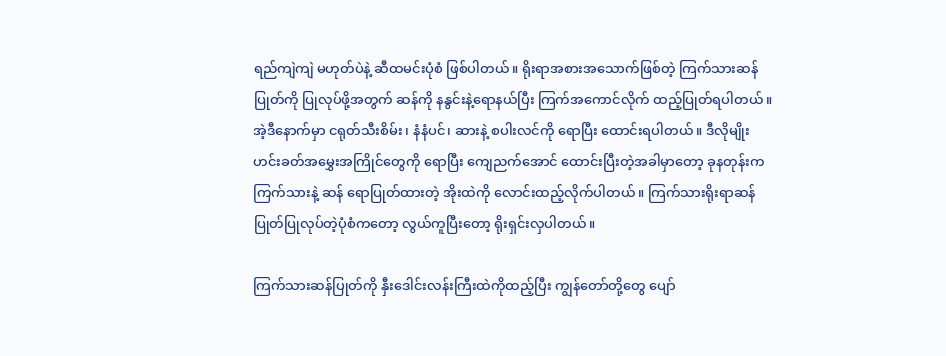ရည်ကျဲကျဲ မဟုတ်ပဲနဲ့ ဆီထမင်းပုံစံ ဖြစ်ပါတယ်။ ရိုးရာအစားအသောက်ဖြစ်တဲ့ ကြက်သားဆန်ပြုတ်ကို ပြုလုပ်ဖို့အတွက် ဆန်ကို နနွင်းနဲ့ရောနယ်ပြီး ကြက်အကောင်လိုက် ထည့်ပြုတ်ရပါတယ်။ အဲ့ဒီနောက်မှာ ငရုတ်သီးစိမ်း၊ နံနံပင်၊ ဆားနဲ့ စပါးလင်ကို ရောပြီး ထောင်းရပါတယ်။ ဒီလိုမျိုး ဟင်းခတ်အမွှေးအကြိုင်တွေကို ရောပြီး ကျေညက်အောင် ထောင်းပြီးတဲ့အခါမှာတော့ ခုနတုန်းက ကြက်သားနဲ့ ဆန် ရောပြုတ်ထားတဲ့ အိုးထဲကို လောင်းထည့်လိုက်ပါတယ်။ ကြက်သားရိုးရာဆန်ပြုတ်ပြုလုပ်တဲ့ပုံစံကတော့ လွယ်ကူပြီးတော့ ရိုးရှင်းလှပါတယ်။

ကြက်သားဆန်ပြုတ်ကို နှီးဒေါင်းလန်းကြီးထဲကိုထည့်ပြီး ကျွန်တော်တို့တွေ ပျော်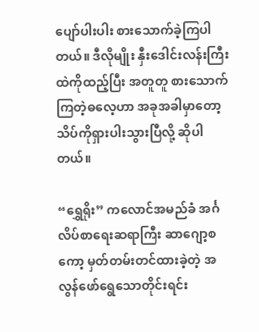ပျော်ပါးပါး စားသောက်ခဲ့ကြပါတယ်။ ဒီလိုမျိုး နှီးဒေါင်းလန်းကြီးထဲကိုထည့်ပြီး အတူတူ စားသောက်ကြတဲ့ဓလေ့ဟာ အခုအခါမှာတော့ သိပ်ကိုရှားပါးသွားပြီလို့ ဆိုပါတယ်။

“ရွှေရိုး” ကလောင်အမည်ခံ အင်္ဂလိပ်စာရေးဆရာကြီး ဆာဂျော့စကော့ မှတ်တမ်းတင်ထားခဲ့တဲ့ အလွန်ဖော်ရွေသောတိုင်းရင်း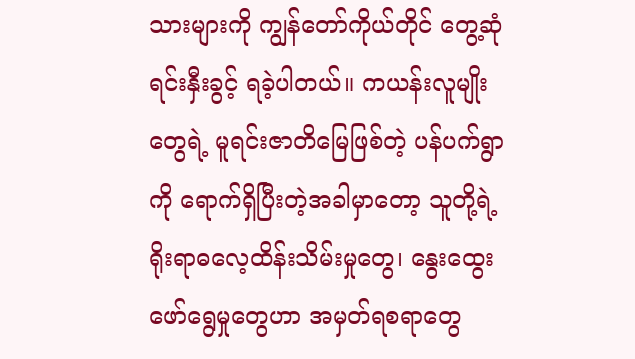သားများကို ကျွန်တော်ကိုယ်တိုင် တွေ့ဆုံရင်းနှီးခွင့် ရခဲ့ပါတယ်။ ကယန်းလူမျိုးတွေရဲ့ မူရင်းဇာတိမြေဖြစ်တဲ့ ပန်ပက်ရွာကို ရောက်ရှိပြီးတဲ့အခါမှာတော့ သူတို့ရဲ့ ရိုးရာဓလေ့ထိန်းသိမ်းမှုတွေ၊ နွေးထွေးဖော်ရွေမှုတွေဟာ အမှတ်ရစရာတွေ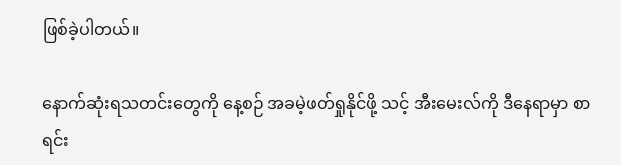ဖြစ်ခဲ့ပါတယ်။

နောက်ဆုံးရသတင်းတွေကို နေ့စဉ် အခမဲ့ဖတ်ရှုနိုင်ဖို့ သင့် အီးမေးလ်ကို ဒီနေရာမှာ စာရင်း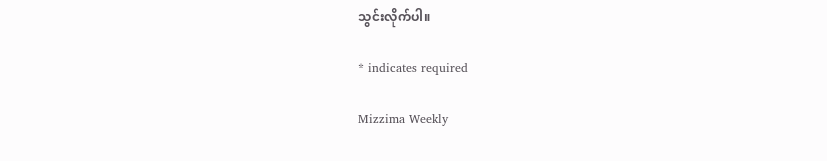သွင်းလိုက်ပါ။

* indicates required

Mizzima Weekly